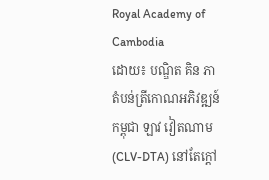Royal Academy of Cambodia
ដោយ៖ បណ្ឌិត គិន ភា
តំបន់ត្រីកោណអភិវឌ្ឍន៍ កម្ពុជា ឡាវ វៀតណាម (CLV-DTA) នៅតែក្តៅ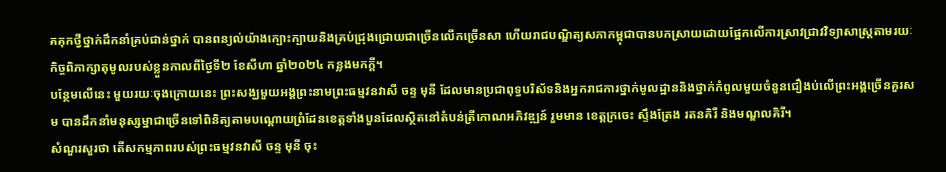គគុកថ្វីថ្នាក់ដឹកនាំគ្រប់ជាន់ថ្នាក់ បានពន្យល់យ៉ាងក្បោះក្បាយនិងគ្រប់ជ្រុងជ្រោយជាច្រើនលើកច្រើនសា ហើយរាជបណ្ឌិត្យសភាកម្ពុជាបានបកស្រាយដោយផ្អែកលើការស្រាវជ្រាវវិទ្យាសាស្ត្រតាមរយៈកិច្ចពិភាក្សាតុមូលរបស់ខ្លួនកាលពីថ្ងៃទី២ ខែសីហា ឆ្នាំ២០២៤ កន្លងមកក្តី។
បន្ថែមលើនេះ មួយរយៈចុងក្រោយនេះ ព្រះសង្ឃមួយអង្គព្រះនាមព្រះធម្មវនវាសី ចន្ទ មុនី ដែលមានប្រជាពុទ្ធបរិស័ទនិងអ្នករាជការថ្នាក់មូលដ្ឋាននិងថ្នាក់កំពូលមួយចំនួនជឿងប់លើព្រះអង្គច្រើនគួរសម បានដឹកនាំមនុស្សម្នាជាច្រើនទៅពិនិត្យតាមបណ្ដោយព្រំដែនខេត្តទាំងបួនដែលស្ថិតនៅតំបន់ត្រីកោណអភិវឌ្ឍន៍ រួមមាន ខេត្តក្រចេះ ស្ទឹងត្រែង រតនគិរី និងមណ្ឌលគិរី។
សំណួរសួរថា តើសកម្មភាពរបស់ព្រះធម្មវនវាសី ចន្ទ មុនី ចុះ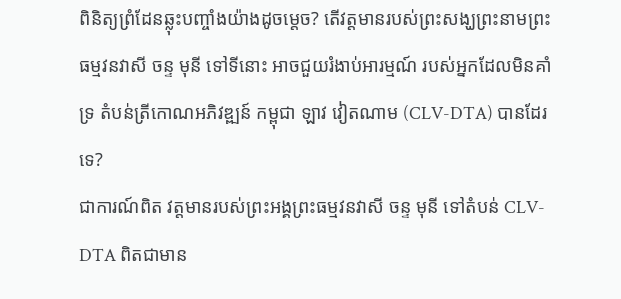ពិនិត្យព្រំដែនឆ្លុះបញ្ចាំងយ៉ាងដូចម្តេច? តើវត្តមានរបស់ព្រះសង្ឃព្រះនាមព្រះធម្មវនវាសី ចន្ទ មុនី ទៅទីនោះ អាចជួយរំងាប់អារម្មណ៍ របស់អ្នកដែលមិនគាំទ្រ តំបន់ត្រីកោណអភិវឌ្ឍន៍ កម្ពុជា ឡាវ វៀតណាម (CLV-DTA) បានដែរទេ?
ជាការណ៍ពិត វត្តមានរបស់ព្រះអង្គព្រះធម្មវនវាសី ចន្ទ មុនី ទៅតំបន់ CLV-DTA ពិតជាមាន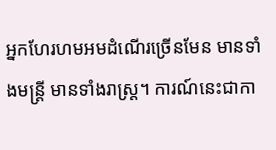អ្នកហែរហមអមដំណើរច្រើនមែន មានទាំងមន្ត្រី មានទាំងរាស្ត្រ។ ការណ៍នេះជាកា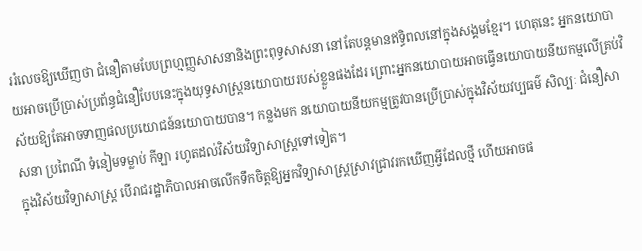ររំលេចឱ្យឃើញថា ជំនឿតាមបែបព្រហ្មញ្ញសាសនានិងព្រះពុទ្ធសាសនា នៅតែបន្តមានឥទ្ធិពលនៅក្នុងសង្គមខ្មែរ។ ហេតុនេះ អ្នកនយោបាយអាចប្រើប្រាស់ប្រព័ន្ធជំនឿបែបនេះក្នុងយុទ្ធសាស្ត្រនយោបាយរបស់ខ្លួនផងដែរ ព្រោះអ្នកនយោបាយអាចធ្វើនយោបាយនីយកម្មលើគ្រប់វិស័យឱ្យតែអាចទាញផលប្រយោជន៍នយោបាយបាន។ កន្លងមក នយោបាយនីយកម្មត្រូវបានប្រើប្រាស់ក្នុងវិស័យវប្បធម៌ សិល្បៈ ជំនឿសាសនា ប្រពៃណី ទំនៀមទម្លាប់ កីឡា រហូតដល់វិស័យវិទ្យាសាស្ត្រទៅទៀត។
ក្នុងវិស័យវិទ្យាសាស្ត្រ បើរាជរដ្ឋាភិបាលអាចលើកទឹកចិត្តឱ្យអ្នកវិទ្យាសាស្ត្រស្រាវជ្រាវរកឃើញអ្វីដែលថ្មី ហើយអាចផ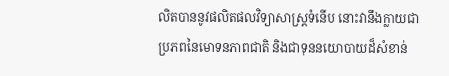លិតបាននូវផលិតផលវិទ្យាសាស្ត្រទំនើប នោះវានឹងក្លាយជាប្រភពនៃមោទនភាពជាតិ និងជាទុននយោបាយដ៏សំខាន់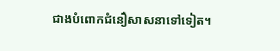ជាងបំពោកជំនឿសាសនាទៅទៀត។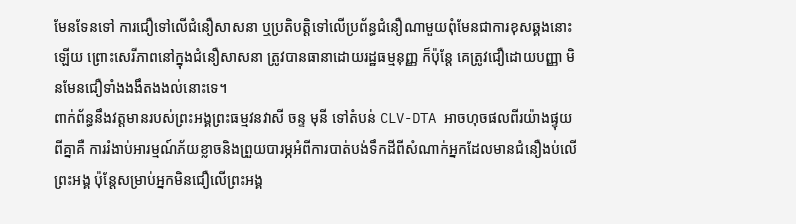មែនទែនទៅ ការជឿទៅលើជំនឿសាសនា ឬប្រតិបត្តិទៅលើប្រព័ន្ធជំនឿណាមួយពុំមែនជាការខុសឆ្គងនោះឡើយ ព្រោះសេរីភាពនៅក្នុងជំនឿសាសនា ត្រូវបានធានាដោយរដ្ឋធម្មនុញ្ញ ក៏ប៉ុន្តែ គេត្រូវជឿដោយបញ្ញា មិនមែនជឿទាំងងងឹតងងល់នោះទេ។
ពាក់ព័ន្ធនឹងវត្តមានរបស់ព្រះអង្គព្រះធម្មវនវាសី ចន្ទ មុនី ទៅតំបន់ CLV-DTA អាចហុចផលពីរយ៉ាងផ្ទុយពីគ្នាគឺ ការរំងាប់អារម្មណ៍ភ័យខ្លាចនិងព្រួយបារម្ភអំពីការបាត់បង់ទឹកដីពីសំណាក់អ្នកដែលមានជំនឿងប់លើព្រះអង្គ ប៉ុន្តែសម្រាប់អ្នកមិនជឿលើព្រះអង្គ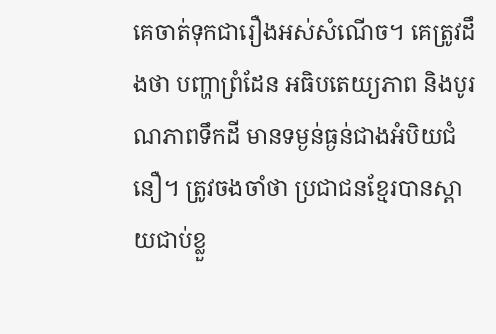គេចាត់ទុកជារឿងអស់សំណើច។ គេត្រូវដឹងថា បញ្ហាព្រំដែន អធិបតេយ្យភាព និងបូរណភាពទឹកដី មានទម្ងន់ធ្ងន់ជាងអំបិយជំនឿ។ ត្រូវចងចាំថា ប្រជាជនខ្មែរបានស្ពាយជាប់ខ្លួ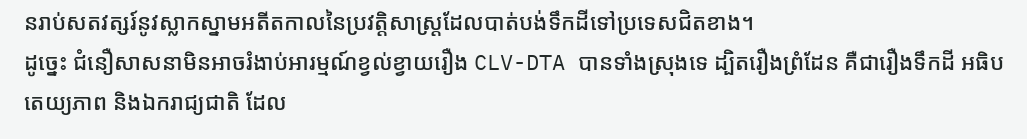នរាប់សតវត្សរ៍នូវស្លាកស្នាមអតីតកាលនៃប្រវត្តិសាស្ត្រដែលបាត់បង់ទឹកដីទៅប្រទេសជិតខាង។
ដូច្នេះ ជំនឿសាសនាមិនអាចរំងាប់អារម្មណ៍ខ្វល់ខ្វាយរឿង CLV-DTA បានទាំងស្រុងទេ ដ្បិតរឿងព្រំដែន គឺជារឿងទឹកដី អធិបតេយ្យភាព និងឯករាជ្យជាតិ ដែល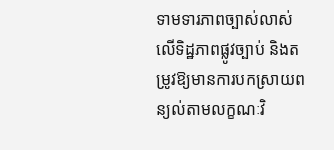ទាមទារភាពច្បាស់លាស់លើទិដ្ឋភាពផ្លូវច្បាប់ និងតម្រូវឱ្យមានការបកស្រាយពន្យល់តាមលក្ខណៈវិ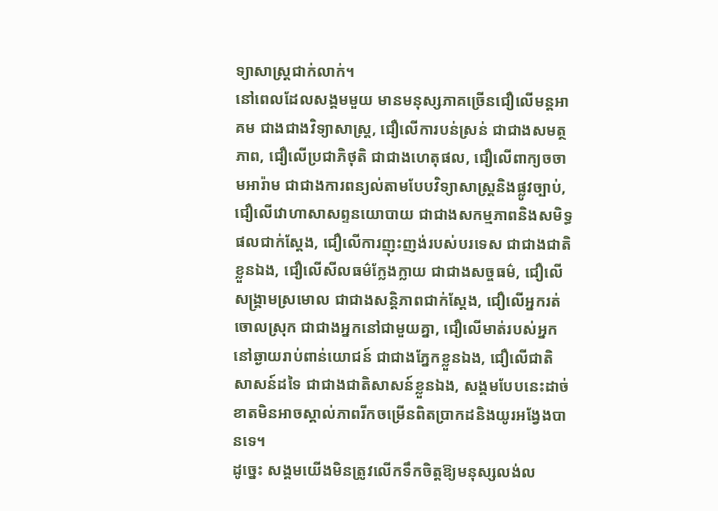ទ្យាសាស្ត្រជាក់លាក់។
នៅពេលដែលសង្គមមួយ មានមនុស្សភាគច្រើនជឿលើមន្តអាគម ជាងជាងវិទ្យាសាស្ត្រ, ជឿលើការបន់ស្រន់ ជាជាងសមត្ថភាព, ជឿលើប្រជាភិថុតិ ជាជាងហេតុផល, ជឿលើពាក្យចចាមអារ៉ាម ជាជាងការពន្យល់តាមបែបវិទ្យាសាស្ត្រនិងផ្លូវច្បាប់, ជឿលើវោហាសាសព្ទនយោបាយ ជាជាងសកម្មភាពនិងសមិទ្ធផលជាក់ស្តែង, ជឿលើការញុះញង់របស់បរទេស ជាជាងជាតិខ្លួនឯង, ជឿលើសីលធម៌ក្លែងក្លាយ ជាជាងសច្ចធម៌, ជឿលើសង្គ្រាមស្រមោល ជាជាងសន្តិភាពជាក់ស្តែង, ជឿលើអ្នករត់ចោលស្រុក ជាជាងអ្នកនៅជាមួយគ្នា, ជឿលើមាត់របស់អ្នកនៅឆ្ងាយរាប់ពាន់យោជន៍ ជាជាងភ្នែកខ្លួនឯង, ជឿលើជាតិសាសន៍ដទៃ ជាជាងជាតិសាសន៍ខ្លួនឯង, សង្គមបែបនេះដាច់ខាតមិនអាចស្គាល់ភាពរីកចម្រើនពិតប្រាកដនិងយូរអង្វែងបានទេ។
ដូច្នេះ សង្គមយើងមិនត្រូវលើកទឹកចិត្តឱ្យមនុស្សលង់ល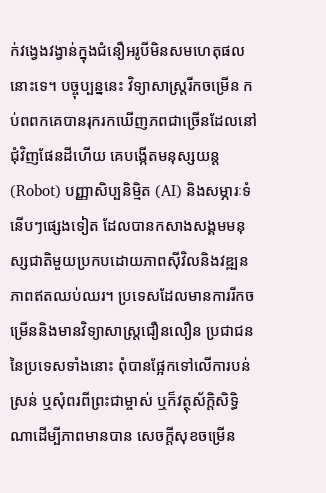ក់វង្វេងវង្វាន់ក្នុងជំនឿអរូបីមិនសមហេតុផលនោះទេ។ បច្ចុប្បន្ននេះ វិទ្យាសាស្ត្ររីកចម្រើន កប់ពពកគេបានរុករកឃើញភពជាច្រើនដែលនៅជុំវិញផែនដីហើយ គេបង្កើតមនុស្សយន្ត (Robot) បញ្ញាសិប្បនិម្មិត (AI) និងសម្ភារៈទំនើបៗផ្សេងទៀត ដែលបានកសាងសង្គមមនុស្សជាតិមួយប្រកបដោយភាពស៊ីវិលនិងវឌ្ឍនភាពឥតឈប់ឈរ។ ប្រទេសដែលមានការរីកចម្រើននិងមានវិទ្យាសាស្ត្រជឿនលឿន ប្រជាជននៃប្រទេសទាំងនោះ ពុំបានផ្អែកទៅលើការបន់ស្រន់ ឬសុំពរពីព្រះជាម្ចាស់ ឬក៏វត្ថុស័ក្តិសិទ្ធិណាដើម្បីភាពមានបាន សេចក្តីសុខចម្រើន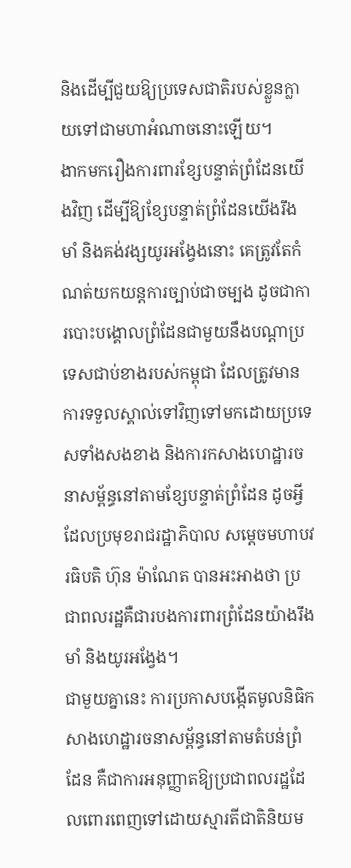និងដើម្បីជួយឱ្យប្រទេសជាតិរបស់ខ្លួនក្លាយទៅជាមហាអំណាចនោះឡើយ។
ងាកមករឿងការពារខ្សែបន្ទាត់ព្រំដែនយើងវិញ ដើម្បីឱ្យខ្សែបន្ទាត់ព្រំដែនយើងរឹងមាំ និងគង់វង្សយូរអង្វែងនោះ គេត្រូវតែកំណត់យកយន្តការច្បាប់ជាចម្បង ដូចជាការបោះបង្គោលព្រំដែនជាមួយនឹងបណ្ដាប្រទេសជាប់ខាងរបស់កម្ពុជា ដែលត្រូវមានការទទួលស្គាល់ទៅវិញទៅមកដោយប្រទេសទាំងសងខាង និងការកសាងហេដ្ឋារចនាសម្ព័ន្ធនៅតាមខ្សែបន្ទាត់ព្រំដែន ដូចអ្វីដែលប្រមុខរាជរដ្ឋាភិបាល សម្ដេចមហាបវរធិបតិ ហ៊ុន ម៉ាណែត បានអះអាងថា ប្រជាពលរដ្ឋគឺជារបងការពារព្រំដែនយ៉ាងរឹងមាំ និងយូរអង្វែង។
ជាមួយគ្នានេះ ការប្រកាសបង្កើតមូលនិធិកសាងហេដ្ឋារចនាសម្ព័ន្ធនៅតាមតំបន់ព្រំដែន គឺជាការអនុញ្ញាតឱ្យប្រជាពលរដ្ឋដែលពោរពេញទៅដោយស្មារតីជាតិនិយម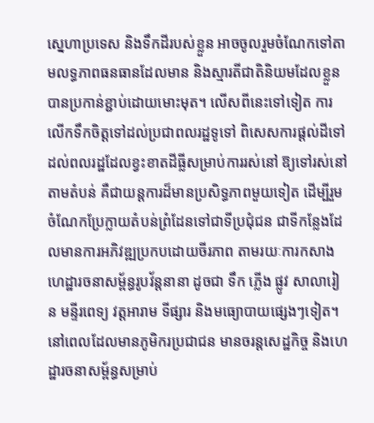ស្នេហាប្រទេស និងទឹកដីរបស់ខ្លួន អាចចូលរួមចំណែកទៅតាមលទ្ធភាពធនធានដែលមាន និងស្មារតីជាតិនិយមដែលខ្លួនបានប្រកាន់ខ្ជាប់ដោយមោះមុត។ លើសពីនេះទៅទៀត ការលើកទឹកចិត្តទៅដល់ប្រជាពលរដ្ឋទូទៅ ពិសេសការផ្ដល់ដីទៅដល់ពលរដ្ឋដែលខ្វះខាតដីធ្លីសម្រាប់ការរស់នៅ ឱ្យទៅរស់នៅតាមតំបន់ គឺជាយន្តការដ៏មានប្រសិទ្ធភាពមួយទៀត ដើម្បីរួមចំណែកប្រែក្លាយតំបន់ព្រំដែនទៅជាទីប្រជុំជន ជាទីកន្លែងដែលមានការអភិវឌ្ឍប្រកបដោយចីរភាព តាមរយៈការកសាងហេដ្ឋារចនាសម្ព័ន្ធរូបវ័ន្តនានា ដូចជា ទឹក ភ្លើង ផ្លូវ សាលារៀន មន្ទីរពេទ្យ វត្តអារាម ទីផ្សារ និងមធ្យោបាយផ្សេងៗទៀត។
នៅពេលដែលមានភូមិករប្រជាជន មានចរន្តសេដ្ឋកិច្ច និងហេដ្ឋារចនាសម្ព័ន្ធសម្រាប់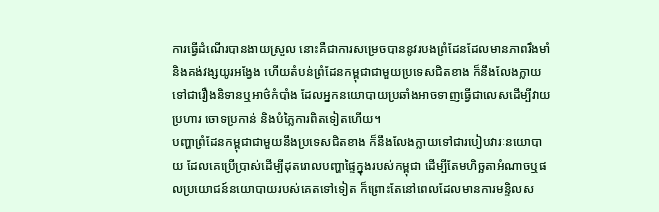ការធ្វើដំណើរបានងាយស្រួល នោះគឺជាការសម្រេចបាននូវរបងព្រំដែនដែលមានភាពរឹងមាំនិងគង់វង្សយូរអង្វែង ហើយតំបន់ព្រំដែនកម្ពុជាជាមួយប្រទេសជិតខាង ក៏នឹងលែងក្លាយទៅជារឿងនិទានឬអាថ៌កំបាំង ដែលអ្នកនយោបាយប្រឆាំងអាចទាញធ្វើជាលេសដើម្បីវាយប្រហារ ចោទប្រកាន់ និងបំភ្លៃការពិតទៀតហើយ។
បញ្ហាព្រំដែនកម្ពុជាជាមួយនឹងប្រទេសជិតខាង ក៏នឹងលែងក្លាយទៅជារបៀបវារៈនយោបាយ ដែលគេប្រើប្រាស់ដើម្បីដុតរោលបញ្ហាផ្ទៃក្នុងរបស់កម្ពុជា ដើម្បីតែមហិច្ឆតាអំណាចឬផលប្រយោជន៍នយោបាយរបស់គេតទៅទៀត ក៏ព្រោះតែនៅពេលដែលមានការមន្ទិលស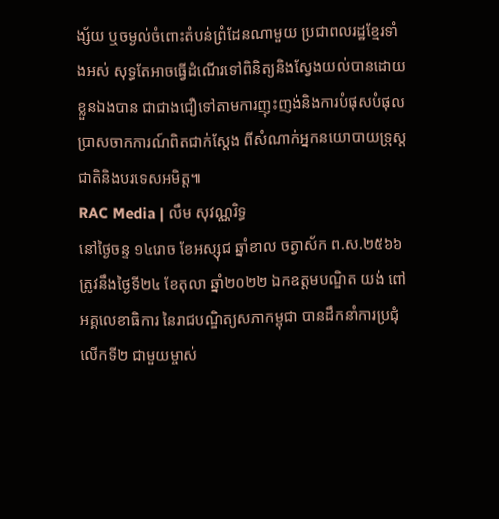ង្ស័យ ឬចម្ងល់ចំពោះតំបន់ព្រំដែនណាមួយ ប្រជាពលរដ្ឋខ្មែរទាំងអស់ សុទ្ធតែអាចធ្វើដំណើរទៅពិនិត្យនិងស្វែងយល់បានដោយខ្លួនឯងបាន ជាជាងជឿទៅតាមការញុះញង់និងការបំផុសបំផុលប្រាសចាកការណ៍ពិតជាក់ស្ដែង ពីសំណាក់អ្នកនយោបាយទ្រុស្តជាតិនិងបរទេសអមិត្ត៕
RAC Media | លឹម សុវណ្ណរិទ្ធ
នៅថ្ងៃចន្ទ ១៤រោច ខែអស្សុជ ឆ្នាំខាល ចត្វាស័ក ព.ស.២៥៦៦ ត្រូវនឹងថ្ងៃទី២៤ ខែតុលា ឆ្នាំ២០២២ ឯកឧត្តមបណ្ឌិត យង់ ពៅ អគ្គលេខាធិការ នៃរាជបណ្ឌិត្យសភាកម្ពុជា បានដឹកនាំការប្រជុំលើកទី២ ជាមួយម្ចាស់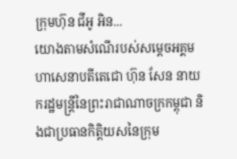ក្រុមហ៊ុន ជីអូ អិន...
យោងតាមសំណើរបស់សម្ដេចអគ្គមហាសេនាបតីតេជោ ហ៊ុន សែន នាយករដ្ឋមន្ត្រីនៃព្រះរាជាណាចក្រកម្ពុជា និងជាប្រធានកិត្តិយសនៃក្រុម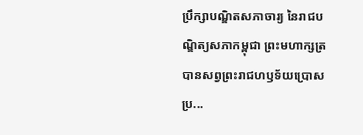ប្រឹក្សាបណ្ឌិតសភាចារ្យ នៃរាជបណ្ឌិត្យសភាកម្ពុជា ព្រះមហាក្សត្របានសព្វព្រះរាជហឫទ័យប្រោសប្រ...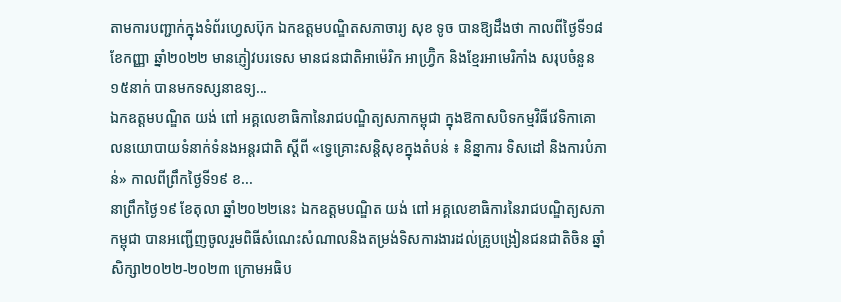តាមការបញ្ជាក់ក្នុងទំព័រហ្វេសប៊ុក ឯកឧត្តមបណ្ឌិតសភាចារ្យ សុខ ទូច បានឱ្យដឹងថា កាលពីថ្ងៃទី១៨ ខែកញ្ញា ឆ្នាំ២០២២ មានភ្ញៀវបរទេស មានជនជាតិអាម៉េរិក អាហ្វ្រ៊ិក និងខ្មែរអាមេរិកាំង សរុបចំនួន១៥នាក់ បានមកទស្សនាឧទ្យ...
ឯកឧត្តមបណ្ឌិត យង់ ពៅ អគ្គលេខាធិកានៃរាជបណ្ឌិត្យសភាកម្ពុជា ក្នុងឱកាសបិទកម្មវិធីវេទិកាគោលនយោបាយទំនាក់ទំនងអន្តរជាតិ ស្តីពី «ទ្វេគ្រោះសន្តិសុខក្នុងតំបន់ ៖ និន្នាការ ទិសដៅ និងការបំភាន់» កាលពីព្រឹកថ្ងៃទី១៩ ខ...
នាព្រឹកថ្ងៃ១៩ ខែតុលា ឆ្នាំ២០២២នេះ ឯកឧត្ដមបណ្ឌិត យង់ ពៅ អគ្គលេខាធិការនៃរាជបណ្ឌិត្យសភាកម្ពុជា បានអញ្ជើញចូលរួមពិធីសំណេះសំណាលនិងតម្រង់ទិសការងារដល់គ្រូបង្រៀនជនជាតិចិន ឆ្នាំសិក្សា២០២២-២០២៣ ក្រោមអធិប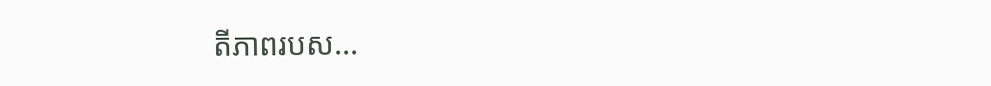តីភាពរបស...